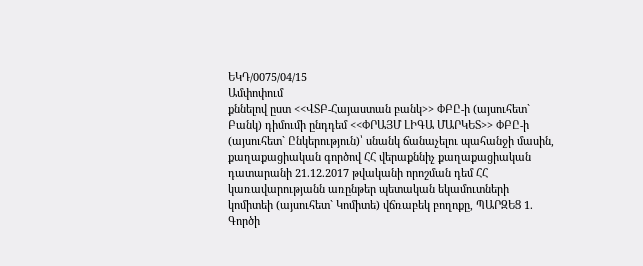ԵԿԴ/0075/04/15
Ամփոփում
քննելով ըստ <<ՎՏԲ-Հայաստան բանկ>> ՓԲԸ-ի (այսուհետ` Բանկ) դիմումի ընդդեմ <<ՓՐԱՅՄ ԼԻԳԱ ՄԱՐԿԵՏ>> ՓԲԸ-ի (այսուհետ` Ընկերություն)՝ սնանկ ճանաչելու պահանջի մասին, քաղաքացիական գործով ՀՀ վերաքննիչ քաղաքացիական դատարանի 21.12.2017 թվականի որոշման դեմ ՀՀ կառավարությանն առընթեր պետական եկամուտների կոմիտեի (այսուհետ` Կոմիտե) վճռաբեկ բողոքը, ՊԱՐԶԵՑ 1. Գործի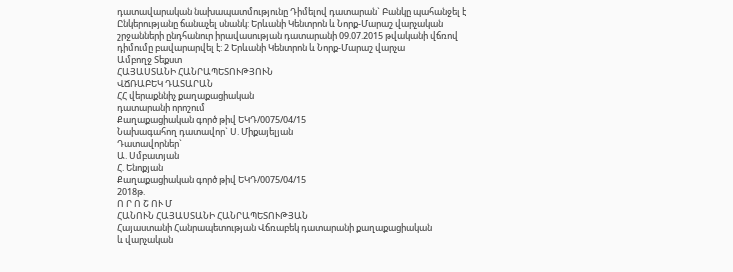դատավարական նախապատմությունը Դիմելով դատարան` Բանկը պահանջել է Ընկերությանը ճանաչել սնանկ: Երևանի Կենտրոն և Նորք-Մարաշ վարչական շրջանների ընդհանուր իրավասության դատարանի 09.07.2015 թվականի վճռով դիմումը բավարարվել է: 2 Երևանի Կենտրոն և Նորք-Մարաշ վարչա
Ամբողջ Տեքստ
ՀԱՅԱՍՏԱՆԻ ՀԱՆՐԱՊԵՏՈՒԹՅՈՒՆ
ՎՃՌԱԲԵԿ ԴԱՏԱՐԱՆ
ՀՀ վերաքննիչ քաղաքացիական
դատարանի որոշում
Քաղաքացիական գործ թիվ ԵԿԴ/0075/04/15
Նախագահող դատավոր` Ս. Միքայելյան
Դատավորներ`
Ա. Սմբատյան
Հ. Ենոքյան
Քաղաքացիական գործ թիվ ԵԿԴ/0075/04/15
2018թ.
Ո Ր Ո Շ ՈՒ Մ
ՀԱՆՈՒՆ ՀԱՅԱՍՏԱՆԻ ՀԱՆՐԱՊԵՏՈՒԹՅԱՆ
Հայաստանի Հանրապետության Վճռաբեկ դատարանի քաղաքացիական
և վարչական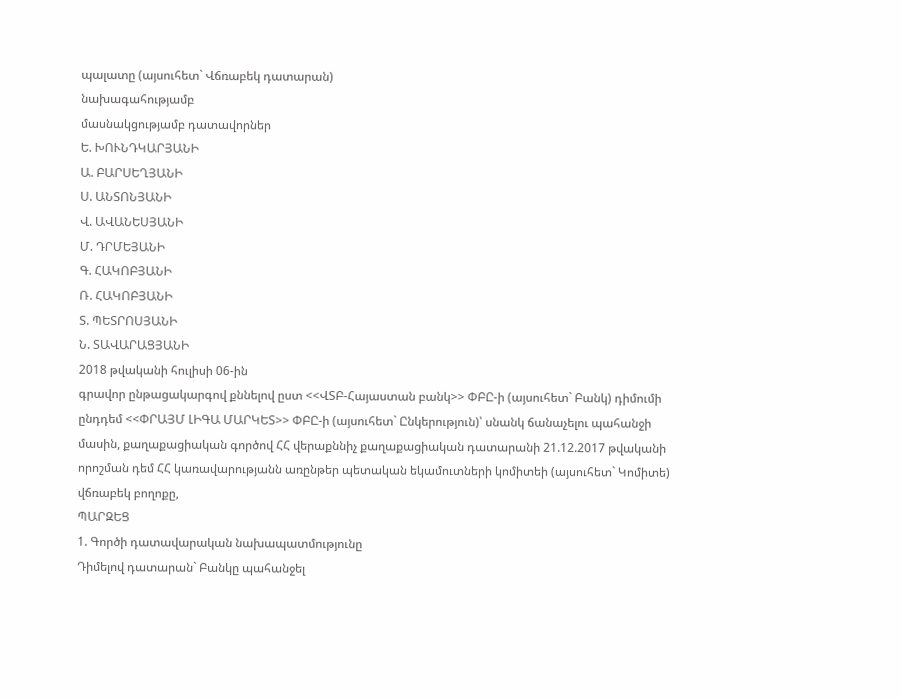պալատը (այսուհետ` Վճռաբեկ դատարան)
նախագահությամբ
մասնակցությամբ դատավորներ
Ե. ԽՈՒՆԴԿԱՐՅԱՆԻ
Ա. ԲԱՐՍԵՂՅԱՆԻ
Ս. ԱՆՏՈՆՅԱՆԻ
Վ. ԱՎԱՆԵՍՅԱՆԻ
Մ. ԴՐՄԵՅԱՆԻ
Գ. ՀԱԿՈԲՅԱՆԻ
Ռ. ՀԱԿՈԲՅԱՆԻ
Տ. ՊԵՏՐՈՍՅԱՆԻ
Ն. ՏԱՎԱՐԱՑՅԱՆԻ
2018 թվականի հուլիսի 06-ին
գրավոր ընթացակարգով քննելով ըստ <<ՎՏԲ-Հայաստան բանկ>> ՓԲԸ-ի (այսուհետ` Բանկ) դիմումի ընդդեմ <<ՓՐԱՅՄ ԼԻԳԱ ՄԱՐԿԵՏ>> ՓԲԸ-ի (այսուհետ` Ընկերություն)՝ սնանկ ճանաչելու պահանջի մասին, քաղաքացիական գործով ՀՀ վերաքննիչ քաղաքացիական դատարանի 21.12.2017 թվականի որոշման դեմ ՀՀ կառավարությանն առընթեր պետական եկամուտների կոմիտեի (այսուհետ` Կոմիտե) վճռաբեկ բողոքը,
ՊԱՐԶԵՑ
1. Գործի դատավարական նախապատմությունը
Դիմելով դատարան` Բանկը պահանջել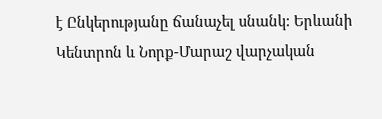է Ընկերությանը ճանաչել սնանկ: Երևանի Կենտրոն և Նորք-Մարաշ վարչական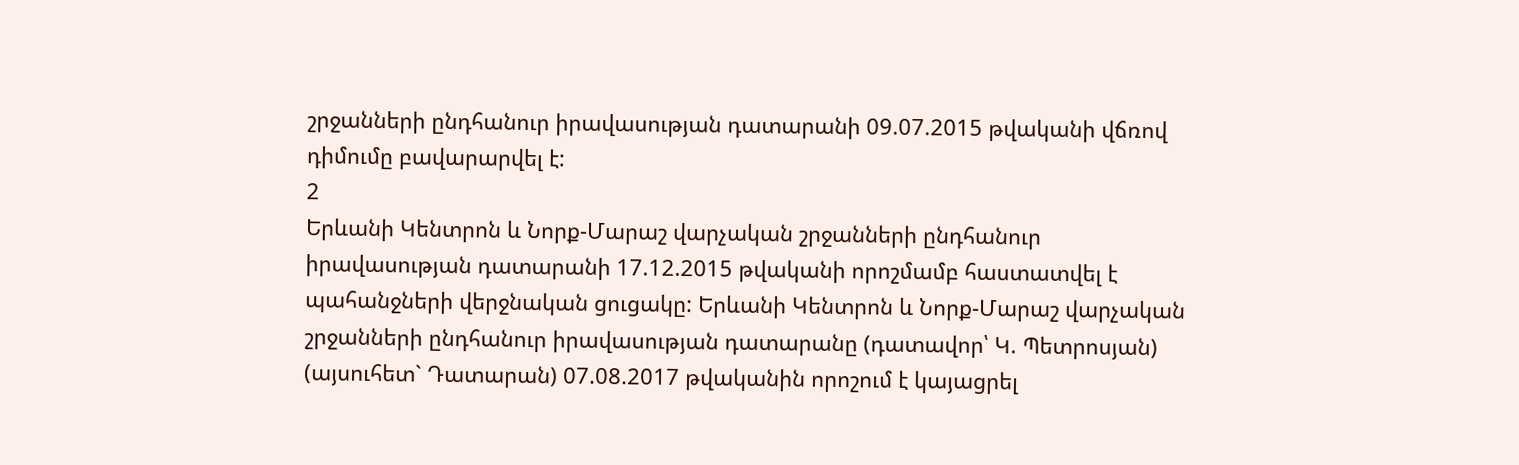շրջանների ընդհանուր իրավասության դատարանի 09.07.2015 թվականի վճռով դիմումը բավարարվել է:
2
Երևանի Կենտրոն և Նորք-Մարաշ վարչական շրջանների ընդհանուր իրավասության դատարանի 17.12.2015 թվականի որոշմամբ հաստատվել է պահանջների վերջնական ցուցակը: Երևանի Կենտրոն և Նորք-Մարաշ վարչական շրջանների ընդհանուր իրավասության դատարանը (դատավոր՝ Կ. Պետրոսյան) (այսուհետ` Դատարան) 07.08.2017 թվականին որոշում է կայացրել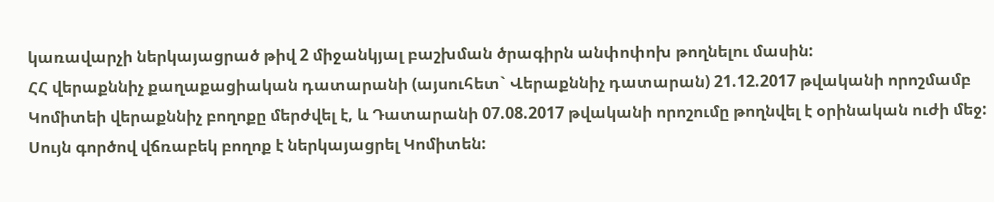կառավարչի ներկայացրած թիվ 2 միջանկյալ բաշխման ծրագիրն անփոփոխ թողնելու մասին:
ՀՀ վերաքննիչ քաղաքացիական դատարանի (այսուհետ` Վերաքննիչ դատարան) 21.12.2017 թվականի որոշմամբ Կոմիտեի վերաքննիչ բողոքը մերժվել է, և Դատարանի 07.08.2017 թվականի որոշումը թողնվել է օրինական ուժի մեջ:
Սույն գործով վճռաբեկ բողոք է ներկայացրել Կոմիտեն: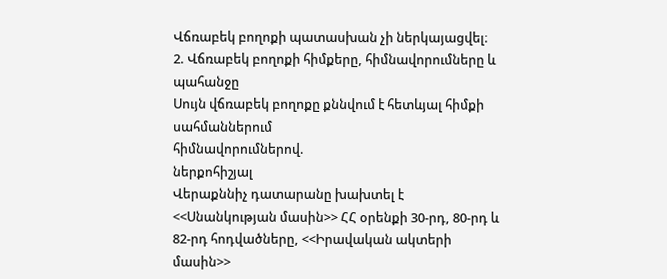Վճռաբեկ բողոքի պատասխան չի ներկայացվել։
2. Վճռաբեկ բողոքի հիմքերը, հիմնավորումները և պահանջը
Սույն վճռաբեկ բողոքը քննվում է հետևյալ հիմքի սահմաններում
հիմնավորումներով.
ներքոհիշյալ
Վերաքննիչ դատարանը խախտել է <<Սնանկության մասին>> ՀՀ օրենքի 30-րդ, 80-րդ և 82-րդ հոդվածները, <<Իրավական ակտերի մասին>>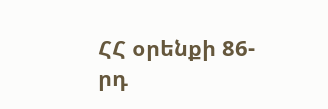ՀՀ օրենքի 86-րդ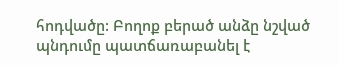հոդվածը: Բողոք բերած անձը նշված պնդումը պատճառաբանել է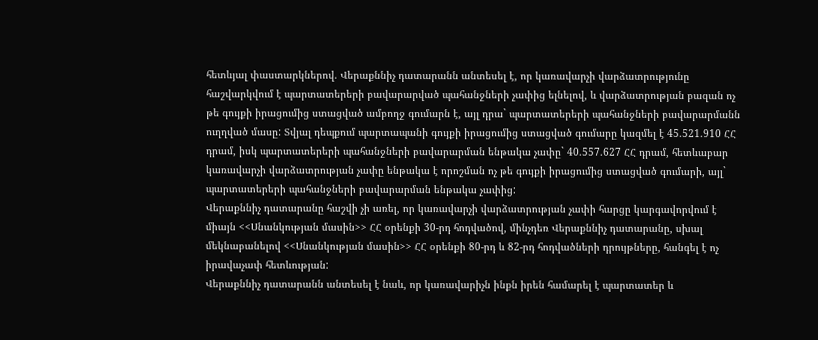հետևյալ փաստարկներով. Վերաքննիչ դատարանն անտեսել է, որ կառավարչի վարձատրությունը հաշվարկվում է պարտատերերի բավարարված պահանջների չափից ելնելով, և վարձատրության բազան ոչ թե գույքի իրացումից ստացված ամբողջ գումարն է, այլ դրա` պարտատերերի պահանջների բավարարմանն ուղղված մասը: Տվյալ դեպքում պարտապանի գույքի իրացումից ստացված գումարը կազմել է 45.521.910 ՀՀ դրամ, իսկ պարտատերերի պահանջների բավարարման ենթակա չափը` 40.557.627 ՀՀ դրամ, հետևաբար կառավարչի վարձատրության չափը ենթակա է որոշման ոչ թե գույքի իրացումից ստացված գումարի, այլ` պարտատերերի պահանջների բավարարման ենթակա չափից:
Վերաքննիչ դատարանը հաշվի չի առել, որ կառավարչի վարձատրության չափի հարցը կարգավորվում է միայն <<Սնանկության մասին>> ՀՀ օրենքի 30-րդ հոդվածով, մինչդեռ Վերաքննիչ դատարանը, սխալ մեկնաբանելով <<Սնանկության մասին>> ՀՀ օրենքի 80-րդ և 82-րդ հոդվածների դրույթները, հանգել է ոչ իրավաչափ հետևության:
Վերաքննիչ դատարանն անտեսել է նաև, որ կառավարիչն ինքն իրեն համարել է պարտատեր և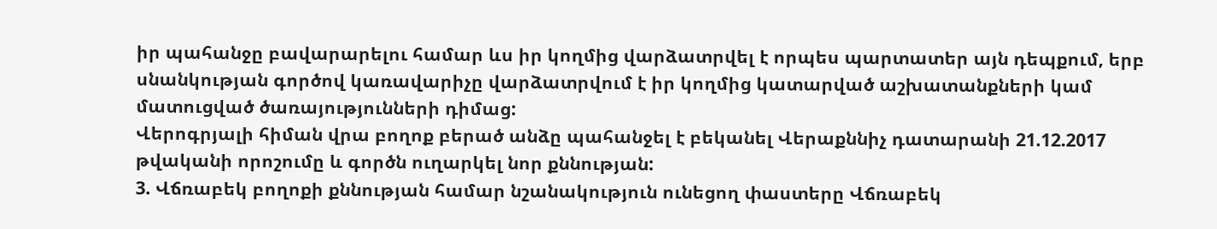իր պահանջը բավարարելու համար ևս իր կողմից վարձատրվել է որպես պարտատեր այն դեպքում, երբ սնանկության գործով կառավարիչը վարձատրվում է իր կողմից կատարված աշխատանքների կամ մատուցված ծառայությունների դիմաց:
Վերոգրյալի հիման վրա բողոք բերած անձը պահանջել է բեկանել Վերաքննիչ դատարանի 21.12.2017 թվականի որոշումը և գործն ուղարկել նոր քննության:
3. Վճռաբեկ բողոքի քննության համար նշանակություն ունեցող փաստերը Վճռաբեկ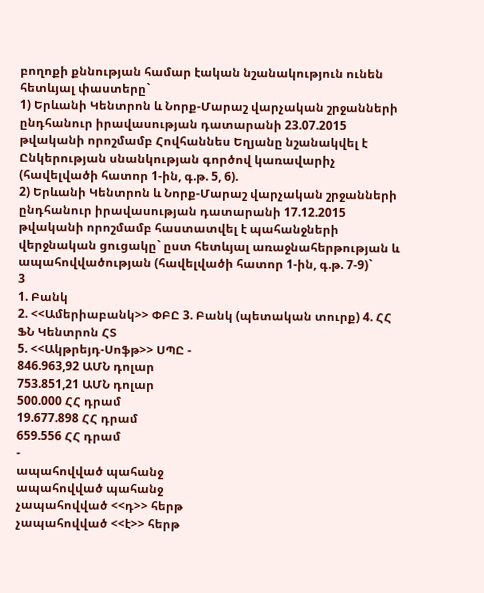բողոքի քննության համար էական նշանակություն ունեն հետևյալ փաստերը`
1) Երևանի Կենտրոն և Նորք-Մարաշ վարչական շրջանների ընդհանուր իրավասության դատարանի 23.07.2015 թվականի որոշմամբ Հովհաննես Եղյանը նշանակվել է Ընկերության սնանկության գործով կառավարիչ (հավելվածի հատոր 1-ին, գ.թ. 5, 6).
2) Երևանի Կենտրոն և Նորք-Մարաշ վարչական շրջանների ընդհանուր իրավասության դատարանի 17.12.2015 թվականի որոշմամբ հաստատվել է պահանջների վերջնական ցուցակը` ըստ հետևյալ առաջնահերթության և ապահովվածության (հավելվածի հատոր 1-ին, գ.թ. 7-9)`
3
1. Բանկ
2. <<Ամերիաբանկ>> ՓԲԸ 3. Բանկ (պետական տուրք) 4. ՀՀ ՖՆ Կենտրոն ՀՏ
5. <<Ակթրեյդ-Սոֆթ>> ՍՊԸ -
846.963,92 ԱՄՆ դոլար
753.851,21 ԱՄՆ դոլար
500.000 ՀՀ դրամ
19.677.898 ՀՀ դրամ
659.556 ՀՀ դրամ
-
ապահովված պահանջ
ապահովված պահանջ
չապահովված <<դ>> հերթ
չապահովված <<է>> հերթ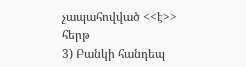չապահովված <<է>> հերթ
3) Բանկի հանդեպ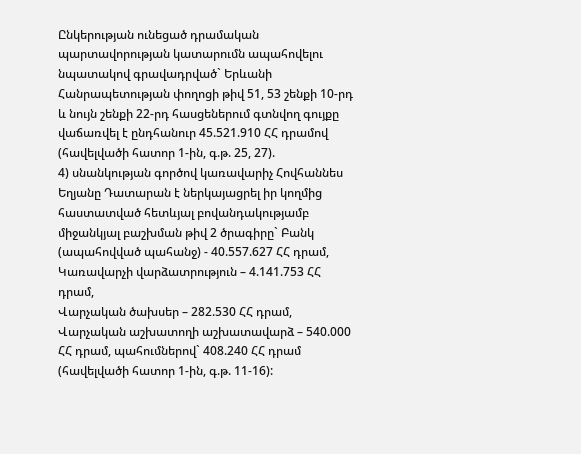Ընկերության ունեցած դրամական պարտավորության կատարումն ապահովելու նպատակով գրավադրված` Երևանի Հանրապետության փողոցի թիվ 51, 53 շենքի 10-րդ և նույն շենքի 22-րդ հասցեներում գտնվող գույքը վաճառվել է ընդհանուր 45.521.910 ՀՀ դրամով (հավելվածի հատոր 1-ին, գ.թ. 25, 27).
4) սնանկության գործով կառավարիչ Հովհաննես Եղյանը Դատարան է ներկայացրել իր կողմից հաստատված հետևյալ բովանդակությամբ միջանկյալ բաշխման թիվ 2 ծրագիրը` Բանկ (ապահովված պահանջ) - 40.557.627 ՀՀ դրամ,
Կառավարչի վարձատրություն – 4.141.753 ՀՀ դրամ,
Վարչական ծախսեր – 282.530 ՀՀ դրամ,
Վարչական աշխատողի աշխատավարձ – 540.000 ՀՀ դրամ, պահումներով` 408.240 ՀՀ դրամ (հավելվածի հատոր 1-ին, գ.թ. 11-16):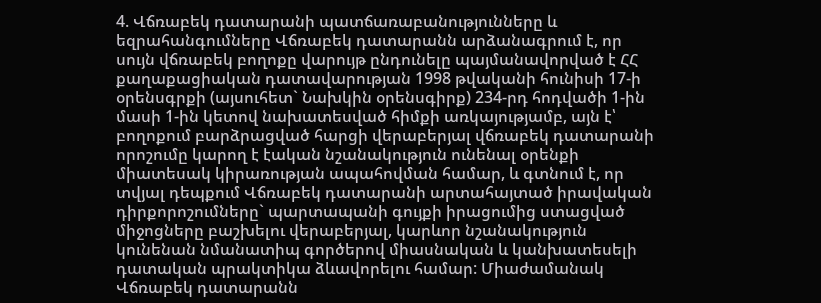4. Վճռաբեկ դատարանի պատճառաբանությունները և եզրահանգումները Վճռաբեկ դատարանն արձանագրում է, որ սույն վճռաբեկ բողոքը վարույթ ընդունելը պայմանավորված է ՀՀ քաղաքացիական դատավարության 1998 թվականի հունիսի 17-ի օրենսգրքի (այսուհետ` Նախկին օրենսգիրք) 234-րդ հոդվածի 1-ին մասի 1-ին կետով նախատեսված հիմքի առկայությամբ, այն է՝ բողոքում բարձրացված հարցի վերաբերյալ վճռաբեկ դատարանի որոշումը կարող է էական նշանակություն ունենալ օրենքի միատեսակ կիրառության ապահովման համար, և գտնում է, որ տվյալ դեպքում Վճռաբեկ դատարանի արտահայտած իրավական դիրքորոշումները` պարտապանի գույքի իրացումից ստացված միջոցները բաշխելու վերաբերյալ, կարևոր նշանակություն կունենան նմանատիպ գործերով միասնական և կանխատեսելի դատական պրակտիկա ձևավորելու համար: Միաժամանակ Վճռաբեկ դատարանն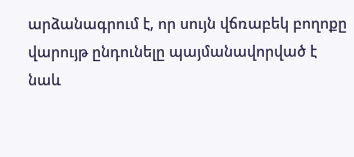արձանագրում է, որ սույն վճռաբեկ բողոքը վարույթ ընդունելը պայմանավորված է նաև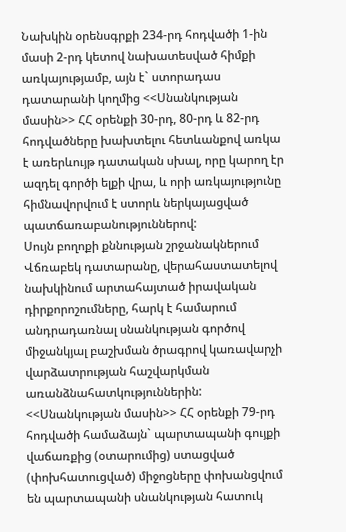Նախկին օրենսգրքի 234-րդ հոդվածի 1-ին մասի 2-րդ կետով նախատեսված հիմքի առկայությամբ, այն է` ստորադաս դատարանի կողմից <<Սնանկության մասին>> ՀՀ օրենքի 30-րդ, 80-րդ և 82-րդ հոդվածները խախտելու հետևանքով առկա է առերևույթ դատական սխալ, որը կարող էր ազդել գործի ելքի վրա, և որի առկայությունը հիմնավորվում է ստորև ներկայացված պատճառաբանություններով:
Սույն բողոքի քննության շրջանակներում Վճռաբեկ դատարանը, վերահաստատելով նախկինում արտահայտած իրավական դիրքորոշումները, հարկ է համարում անդրադառնալ սնանկության գործով միջանկյալ բաշխման ծրագրով կառավարչի վարձատրության հաշվարկման առանձնահատկություններին:
<<Սնանկության մասին>> ՀՀ օրենքի 79-րդ հոդվածի համաձայն` պարտապանի գույքի վաճառքից (օտարումից) ստացված (փոխհատուցված) միջոցները փոխանցվում են պարտապանի սնանկության հատուկ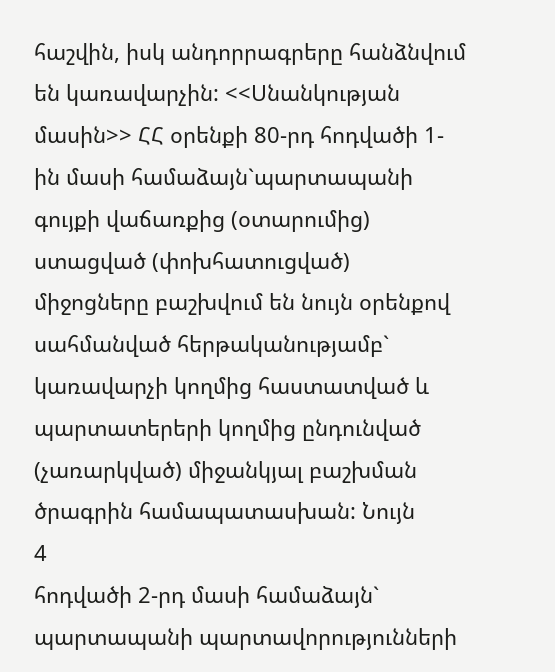հաշվին, իսկ անդորրագրերը հանձնվում են կառավարչին: <<Սնանկության մասին>> ՀՀ օրենքի 80-րդ հոդվածի 1-ին մասի համաձայն`պարտապանի գույքի վաճառքից (օտարումից) ստացված (փոխհատուցված) միջոցները բաշխվում են նույն օրենքով սահմանված հերթականությամբ` կառավարչի կողմից հաստատված և պարտատերերի կողմից ընդունված (չառարկված) միջանկյալ բաշխման ծրագրին համապատասխան: Նույն
4
հոդվածի 2-րդ մասի համաձայն` պարտապանի պարտավորությունների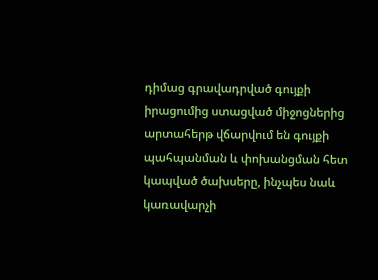դիմաց գրավադրված գույքի իրացումից ստացված միջոցներից արտահերթ վճարվում են գույքի պահպանման և փոխանցման հետ կապված ծախսերը, ինչպես նաև կառավարչի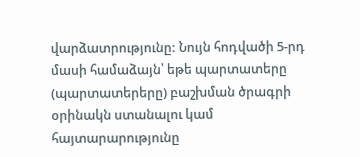վարձատրությունը: Նույն հոդվածի 5-րդ մասի համաձայն՝ եթե պարտատերը (պարտատերերը) բաշխման ծրագրի օրինակն ստանալու կամ հայտարարությունը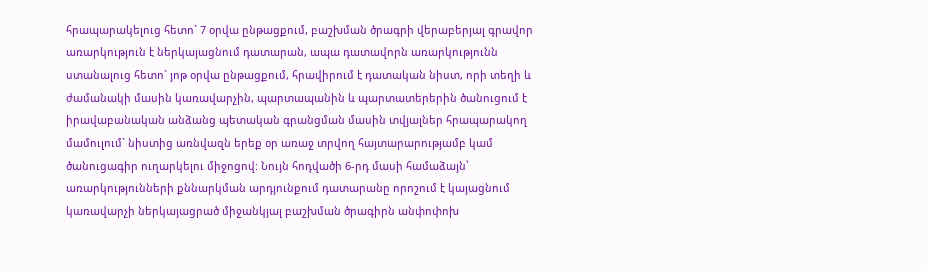հրապարակելուց հետո` 7 օրվա ընթացքում, բաշխման ծրագրի վերաբերյալ գրավոր առարկություն է ներկայացնում դատարան, ապա դատավորն առարկությունն ստանալուց հետո` յոթ օրվա ընթացքում, հրավիրում է դատական նիստ, որի տեղի և ժամանակի մասին կառավարչին, պարտապանին և պարտատերերին ծանուցում է իրավաբանական անձանց պետական գրանցման մասին տվյալներ հրապարակող մամուլում` նիստից առնվազն երեք օր առաջ տրվող հայտարարությամբ կամ ծանուցագիր ուղարկելու միջոցով: Նույն հոդվածի 6-րդ մասի համաձայն՝ առարկությունների քննարկման արդյունքում դատարանը որոշում է կայացնում կառավարչի ներկայացրած միջանկյալ բաշխման ծրագիրն անփոփոխ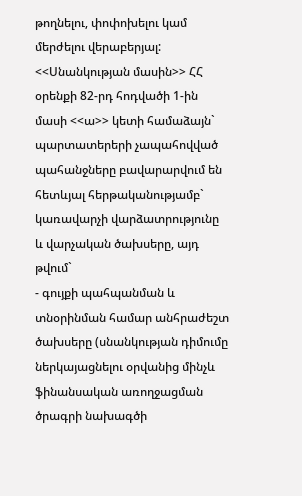թողնելու, փոփոխելու կամ մերժելու վերաբերյալ:
<<Սնանկության մասին>> ՀՀ օրենքի 82-րդ հոդվածի 1-ին մասի <<ա>> կետի համաձայն` պարտատերերի չապահովված պահանջները բավարարվում են հետևյալ հերթականությամբ` կառավարչի վարձատրությունը և վարչական ծախսերը, այդ թվում`
- գույքի պահպանման և տնօրինման համար անհրաժեշտ ծախսերը (սնանկության դիմումը ներկայացնելու օրվանից մինչև ֆինանսական առողջացման ծրագրի նախագծի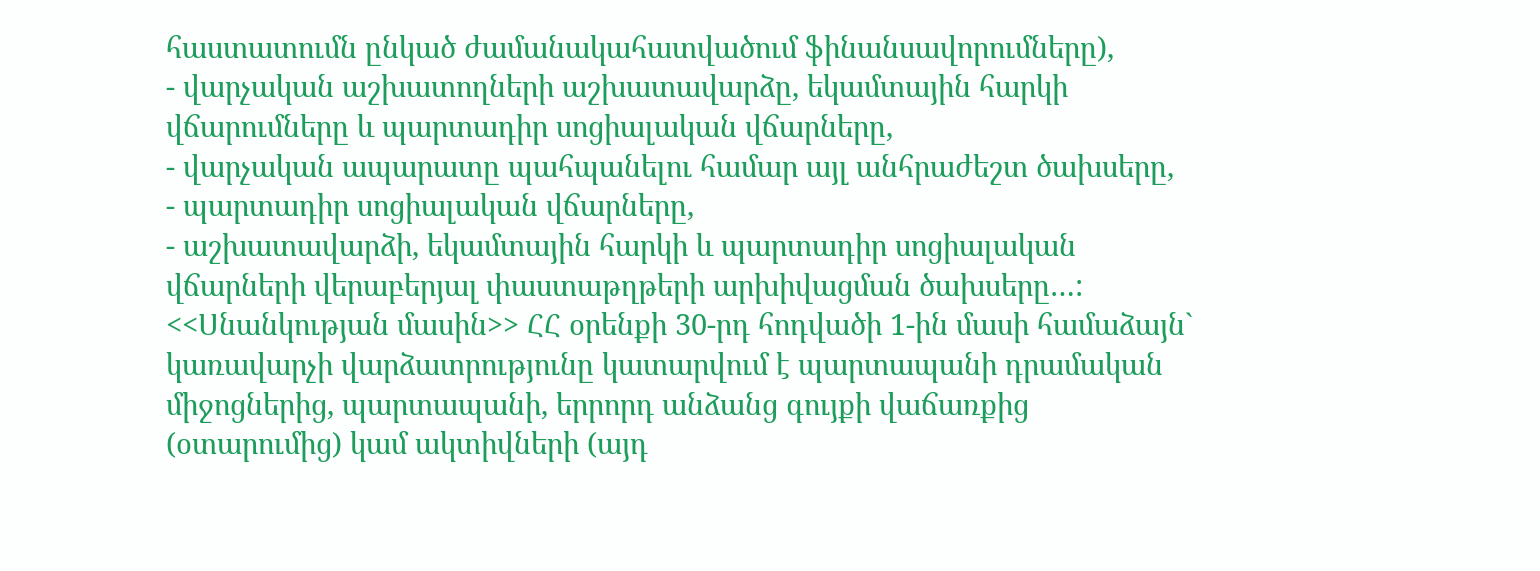հաստատումն ընկած ժամանակահատվածում ֆինանսավորումները),
- վարչական աշխատողների աշխատավարձը, եկամտային հարկի վճարումները և պարտադիր սոցիալական վճարները,
- վարչական ապարատը պահպանելու համար այլ անհրաժեշտ ծախսերը,
- պարտադիր սոցիալական վճարները,
- աշխատավարձի, եկամտային հարկի և պարտադիր սոցիալական վճարների վերաբերյալ փաստաթղթերի արխիվացման ծախսերը…:
<<Սնանկության մասին>> ՀՀ օրենքի 30-րդ հոդվածի 1-ին մասի համաձայն` կառավարչի վարձատրությունը կատարվում է պարտապանի դրամական միջոցներից, պարտապանի, երրորդ անձանց գույքի վաճառքից (օտարումից) կամ ակտիվների (այդ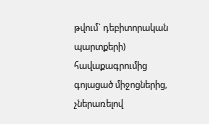թվում` դեբիտորական պարտքերի) հավաքագրումից գոյացած միջոցներից, չներառելով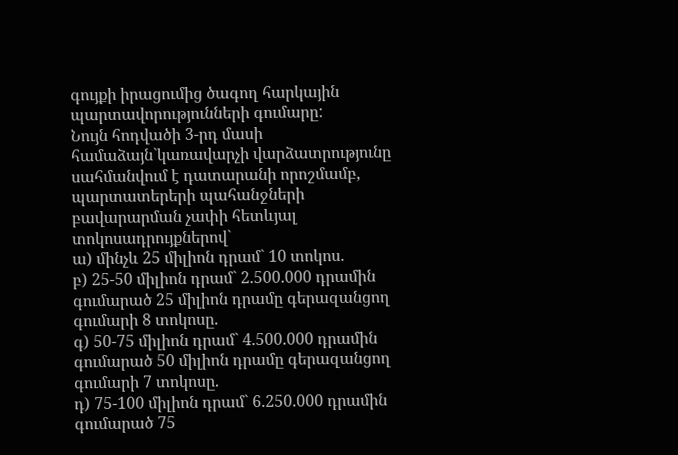գույքի իրացումից ծագող հարկային պարտավորությունների գումարը:
Նույն հոդվածի 3-րդ մասի համաձայն`կառավարչի վարձատրությունը սահմանվում է դատարանի որոշմամբ, պարտատերերի պահանջների բավարարման չափի հետևյալ տոկոսադրույքներով`
ա) մինչև 25 միլիոն դրամ` 10 տոկոս.
բ) 25-50 միլիոն դրամ` 2.500.000 դրամին գումարած 25 միլիոն դրամը գերազանցող գումարի 8 տոկոսը.
գ) 50-75 միլիոն դրամ` 4.500.000 դրամին գումարած 50 միլիոն դրամը գերազանցող գումարի 7 տոկոսը.
դ) 75-100 միլիոն դրամ` 6.250.000 դրամին գումարած 75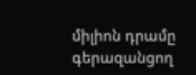միլիոն դրամը գերազանցող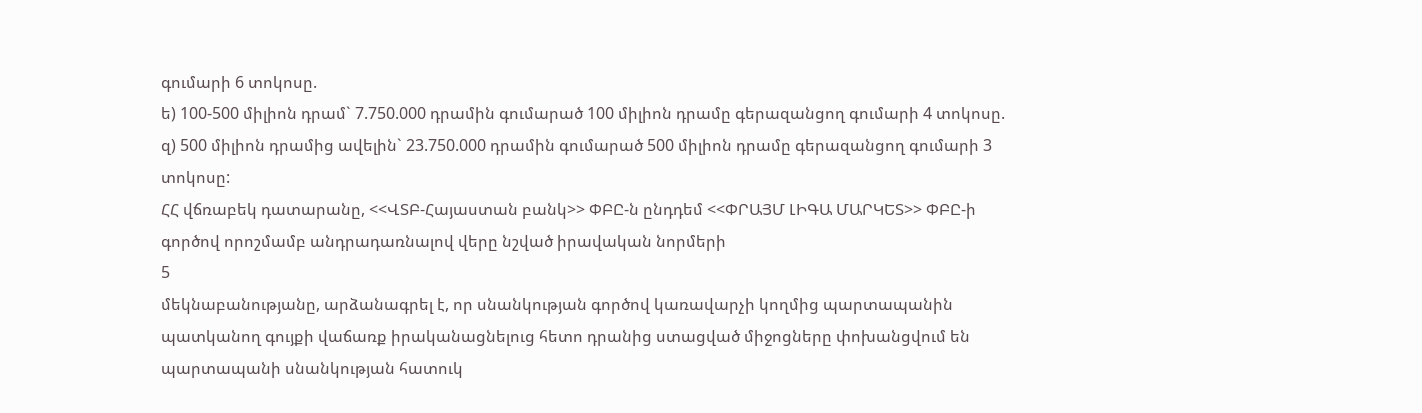գումարի 6 տոկոսը.
ե) 100-500 միլիոն դրամ` 7.750.000 դրամին գումարած 100 միլիոն դրամը գերազանցող գումարի 4 տոկոսը.
զ) 500 միլիոն դրամից ավելին` 23.750.000 դրամին գումարած 500 միլիոն դրամը գերազանցող գումարի 3 տոկոսը:
ՀՀ վճռաբեկ դատարանը, <<ՎՏԲ-Հայաստան բանկ>> ՓԲԸ-ն ընդդեմ <<ՓՐԱՅՄ ԼԻԳԱ ՄԱՐԿԵՏ>> ՓԲԸ-ի գործով որոշմամբ անդրադառնալով վերը նշված իրավական նորմերի
5
մեկնաբանությանը, արձանագրել է, որ սնանկության գործով կառավարչի կողմից պարտապանին պատկանող գույքի վաճառք իրականացնելուց հետո դրանից ստացված միջոցները փոխանցվում են պարտապանի սնանկության հատուկ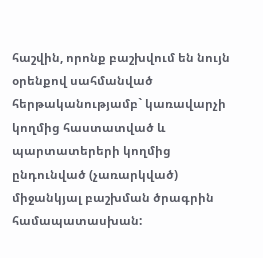հաշվին, որոնք բաշխվում են նույն օրենքով սահմանված հերթականությամբ` կառավարչի կողմից հաստատված և պարտատերերի կողմից ընդունված (չառարկված) միջանկյալ բաշխման ծրագրին համապատասխան: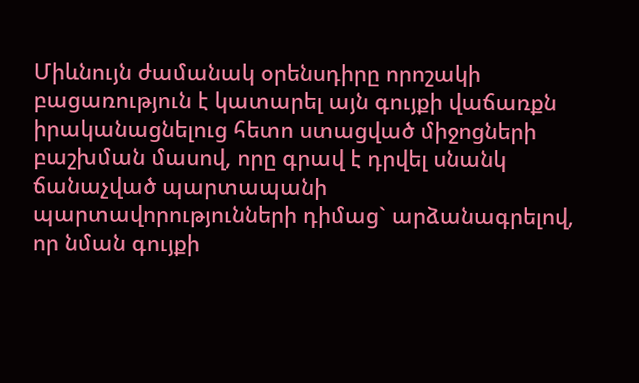Միևնույն ժամանակ օրենսդիրը որոշակի բացառություն է կատարել այն գույքի վաճառքն իրականացնելուց հետո ստացված միջոցների բաշխման մասով, որը գրավ է դրվել սնանկ ճանաչված պարտապանի պարտավորությունների դիմաց` արձանագրելով, որ նման գույքի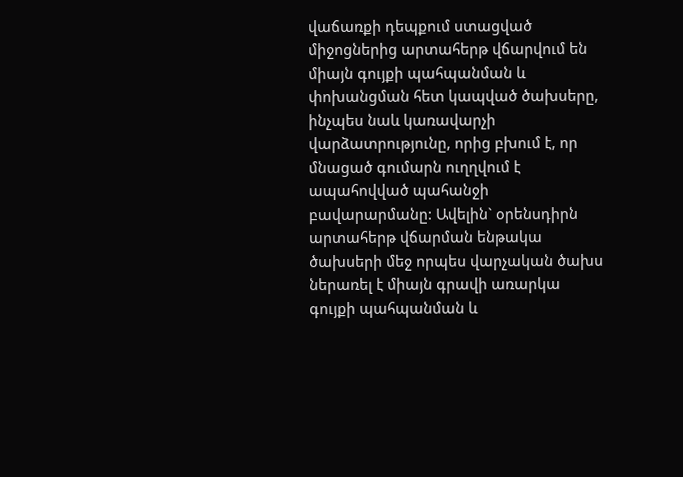վաճառքի դեպքում ստացված միջոցներից արտահերթ վճարվում են միայն գույքի պահպանման և փոխանցման հետ կապված ծախսերը, ինչպես նաև կառավարչի վարձատրությունը, որից բխում է, որ մնացած գումարն ուղղվում է ապահովված պահանջի բավարարմանը: Ավելին` օրենսդիրն արտահերթ վճարման ենթակա ծախսերի մեջ որպես վարչական ծախս ներառել է միայն գրավի առարկա գույքի պահպանման և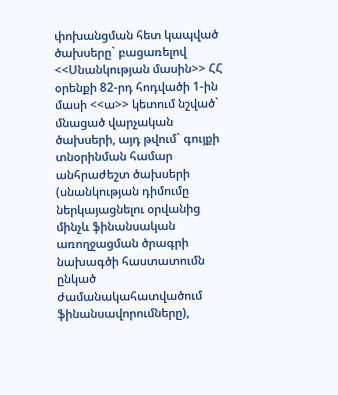փոխանցման հետ կապված ծախսերը` բացառելով <<Սնանկության մասին>> ՀՀ օրենքի 82-րդ հոդվածի 1-ին մասի <<ա>> կետում նշված` մնացած վարչական ծախսերի, այդ թվում` գույքի տնօրինման համար անհրաժեշտ ծախսերի (սնանկության դիմումը ներկայացնելու օրվանից մինչև ֆինանսական առողջացման ծրագրի նախագծի հաստատումն ընկած ժամանակահատվածում ֆինանսավորումները),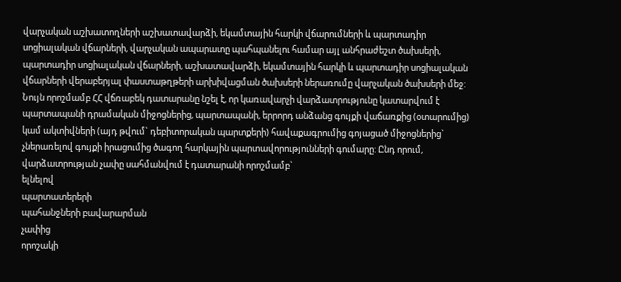վարչական աշխատողների աշխատավարձի, եկամտային հարկի վճարումների և պարտադիր սոցիալական վճարների, վարչական ապարատը պահպանելու համար այլ անհրաժեշտ ծախսերի, պարտադիր սոցիալական վճարների, աշխատավարձի, եկամտային հարկի և պարտադիր սոցիալական վճարների վերաբերյալ փաստաթղթերի արխիվացման ծախսերի ներառումը վարչական ծախսերի մեջ:
Նույն որոշմամբ ՀՀ վճռաբեկ դատարանը նշել է, որ կառավարչի վարձատրությունը կատարվում է պարտապանի դրամական միջոցներից, պարտապանի, երրորդ անձանց գույքի վաճառքից (օտարումից) կամ ակտիվների (այդ թվում` դեբիտորական պարտքերի) հավաքագրումից գոյացած միջոցներից` չներառելով գույքի իրացումից ծագող հարկային պարտավորությունների գումարը: Ընդ որում, վարձատրության չափը սահմանվում է դատարանի որոշմամբ`
ելնելով
պարտատերերի
պահանջների բավարարման
չափից
որոշակի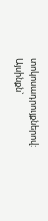տոկոսադրույքներով: Այսինքն`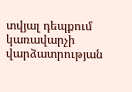տվյալ դեպքում կառավարչի վարձատրության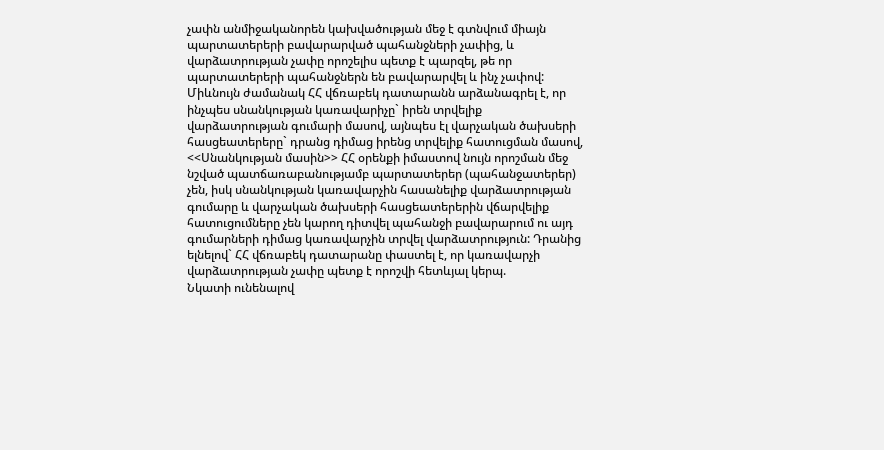չափն անմիջականորեն կախվածության մեջ է գտնվում միայն պարտատերերի բավարարված պահանջների չափից, և վարձատրության չափը որոշելիս պետք է պարզել, թե որ պարտատերերի պահանջներն են բավարարվել և ինչ չափով:
Միևնույն ժամանակ ՀՀ վճռաբեկ դատարանն արձանագրել է, որ ինչպես սնանկության կառավարիչը` իրեն տրվելիք վարձատրության գումարի մասով, այնպես էլ վարչական ծախսերի հասցեատերերը` դրանց դիմաց իրենց տրվելիք հատուցման մասով, <<Սնանկության մասին>> ՀՀ օրենքի իմաստով նույն որոշման մեջ նշված պատճառաբանությամբ պարտատերեր (պահանջատերեր) չեն, իսկ սնանկության կառավարչին հասանելիք վարձատրության գումարը և վարչական ծախսերի հասցեատերերին վճարվելիք հատուցումները չեն կարող դիտվել պահանջի բավարարում ու այդ գումարների դիմաց կառավարչին տրվել վարձատրություն: Դրանից ելնելով` ՀՀ վճռաբեկ դատարանը փաստել է, որ կառավարչի վարձատրության չափը պետք է որոշվի հետևյալ կերպ.
Նկատի ունենալով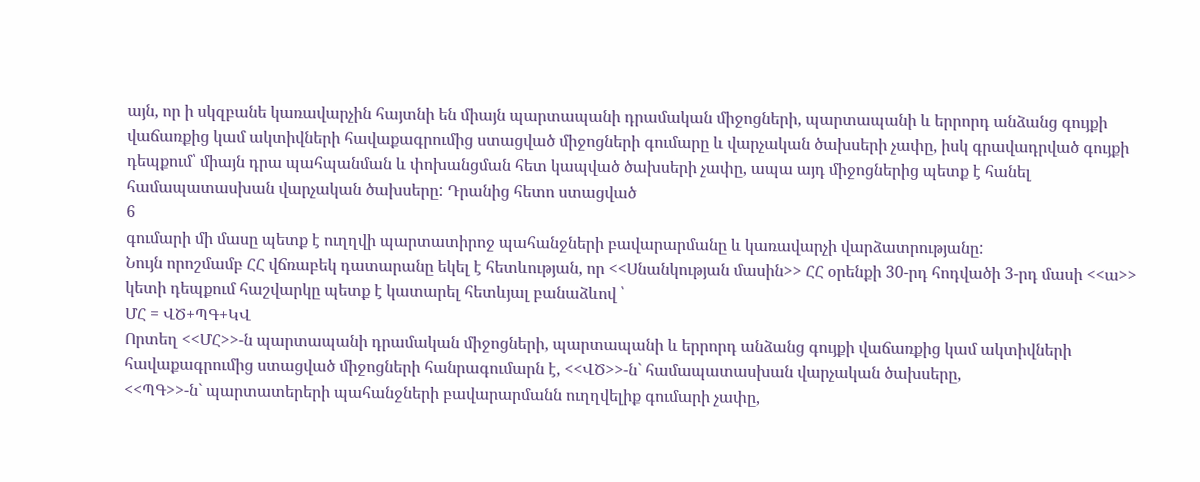այն, որ ի սկզբանե կառավարչին հայտնի են միայն պարտապանի դրամական միջոցների, պարտապանի և երրորդ անձանց գույքի վաճառքից կամ ակտիվների հավաքագրումից ստացված միջոցների գումարը և վարչական ծախսերի չափը, իսկ գրավադրված գույքի դեպքում՝ միայն դրա պահպանման և փոխանցման հետ կապված ծախսերի չափը, ապա այդ միջոցներից պետք է հանել համապատասխան վարչական ծախսերը: Դրանից հետո ստացված
6
գումարի մի մասը պետք է ուղղվի պարտատիրոջ պահանջների բավարարմանը և կառավարչի վարձատրությանը:
Նույն որոշմամբ ՀՀ վճռաբեկ դատարանը եկել է հետևության, որ <<Սնանկության մասին>> ՀՀ օրենքի 30-րդ հոդվածի 3-րդ մասի <<ա>> կետի դեպքում հաշվարկը պետք է կատարել հետևյալ բանաձևով ՝
ՄՀ = ՎԾ+ՊԳ+ԿՎ
Որտեղ <<ՄՀ>>-ն պարտապանի դրամական միջոցների, պարտապանի և երրորդ անձանց գույքի վաճառքից կամ ակտիվների հավաքագրումից ստացված միջոցների հանրագումարն է, <<ՎԾ>>-ն` համապատասխան վարչական ծախսերը,
<<ՊԳ>>-ն` պարտատերերի պահանջների բավարարմանն ուղղվելիք գումարի չափը,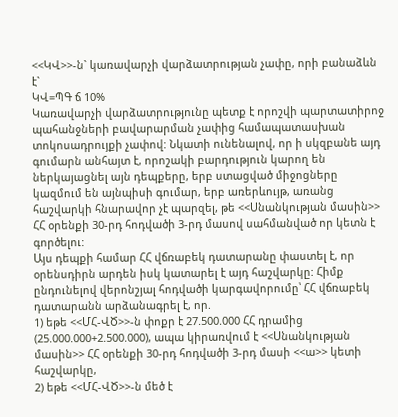<<ԿՎ>>-ն` կառավարչի վարձատրության չափը, որի բանաձևն է`
ԿՎ=ՊԳ ճ 10%
Կառավարչի վարձատրությունը պետք է որոշվի պարտատիրոջ պահանջների բավարարման չափից համապատասխան տոկոսադրույքի չափով: Նկատի ունենալով, որ ի սկզբանե այդ գումարն անհայտ է, որոշակի բարդություն կարող են ներկայացնել այն դեպքերը, երբ ստացված միջոցները կազմում են այնպիսի գումար, երբ առերևույթ, առանց հաշվարկի հնարավոր չէ պարզել, թե <<Սնանկության մասին>> ՀՀ օրենքի 30-րդ հոդվածի 3-րդ մասով սահմանված որ կետն է գործելու:
Այս դեպքի համար ՀՀ վճռաբեկ դատարանը փաստել է, որ օրենսդիրն արդեն իսկ կատարել է այդ հաշվարկը: Հիմք ընդունելով վերոնշյալ հոդվածի կարգավորումը՝ ՀՀ վճռաբեկ դատարանն արձանագրել է, որ.
1) եթե <<ՄՀ-ՎԾ>>-ն փոքր է 27.500.000 ՀՀ դրամից (25.000.000+2.500.000), ապա կիրառվում է <<Սնանկության մասին>> ՀՀ օրենքի 30-րդ հոդվածի 3-րդ մասի <<ա>> կետի հաշվարկը,
2) եթե <<ՄՀ-ՎԾ>>-ն մեծ է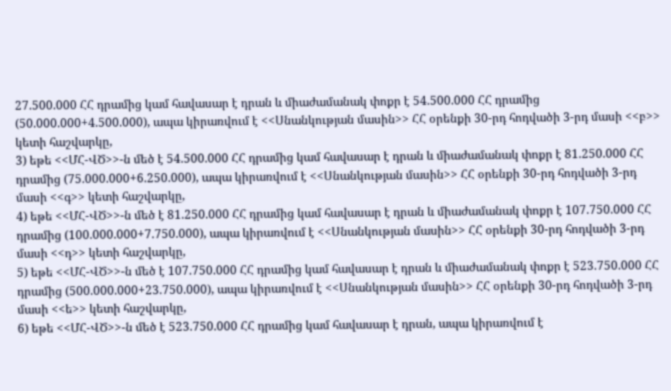27.500.000 ՀՀ դրամից կամ հավասար է դրան և միաժամանակ փոքր է 54.500.000 ՀՀ դրամից (50.000.000+4.500.000), ապա կիրառվում է <<Սնանկության մասին>> ՀՀ օրենքի 30-րդ հոդվածի 3-րդ մասի <<բ>> կետի հաշվարկը,
3) եթե <<ՄՀ-ՎԾ>>-ն մեծ է 54.500.000 ՀՀ դրամից կամ հավասար է դրան և միաժամանակ փոքր է 81.250.000 ՀՀ դրամից (75.000.000+6.250.000), ապա կիրառվում է <<Սնանկության մասին>> ՀՀ օրենքի 30-րդ հոդվածի 3-րդ մասի <<գ>> կետի հաշվարկը,
4) եթե <<ՄՀ-ՎԾ>>-ն մեծ է 81.250.000 ՀՀ դրամից կամ հավասար է դրան և միաժամանակ փոքր է 107.750.000 ՀՀ դրամից (100.000.000+7.750.000), ապա կիրառվում է <<Սնանկության մասին>> ՀՀ օրենքի 30-րդ հոդվածի 3-րդ մասի <<դ>> կետի հաշվարկը,
5) եթե <<ՄՀ-ՎԾ>>-ն մեծ է 107.750.000 ՀՀ դրամից կամ հավասար է դրան և միաժամանակ փոքր է 523.750.000 ՀՀ դրամից (500.000.000+23.750.000), ապա կիրառվում է <<Սնանկության մասին>> ՀՀ օրենքի 30-րդ հոդվածի 3-րդ մասի <<ե>> կետի հաշվարկը,
6) եթե <<ՄՀ-ՎԾ>>-ն մեծ է 523.750.000 ՀՀ դրամից կամ հավասար է դրան, ապա կիրառվում է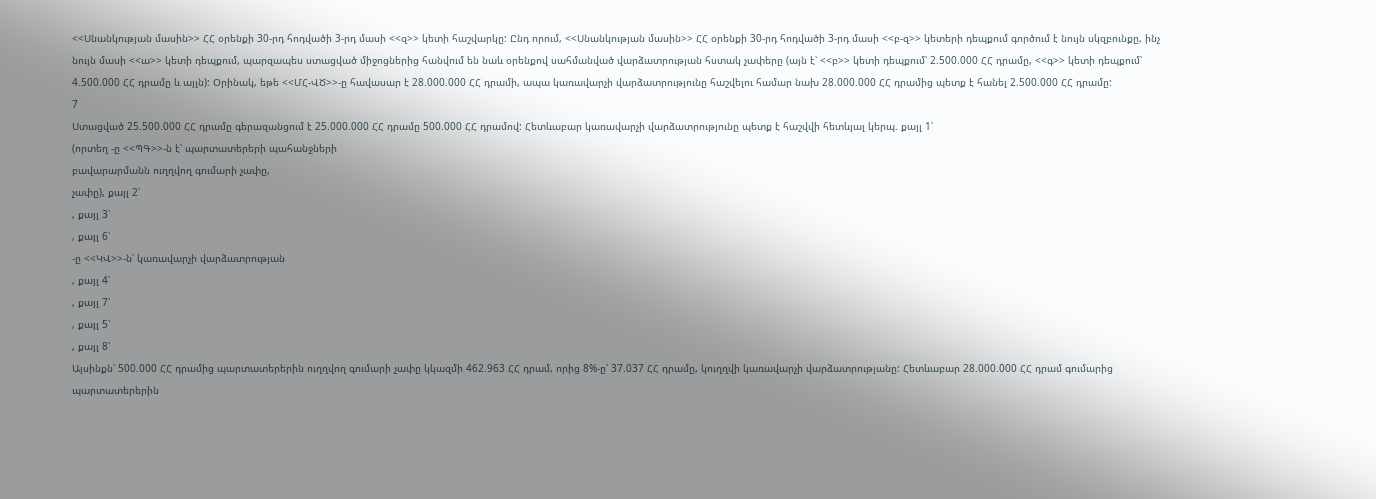<<Սնանկության մասին>> ՀՀ օրենքի 30-րդ հոդվածի 3-րդ մասի <<զ>> կետի հաշվարկը: Ընդ որում, <<Սնանկության մասին>> ՀՀ օրենքի 30-րդ հոդվածի 3-րդ մասի <<բ-զ>> կետերի դեպքում գործում է նույն սկզբունքը, ինչ նույն մասի <<ա>> կետի դեպքում, պարզապես ստացված միջոցներից հանվում են նաև օրենքով սահմանված վարձատրության հստակ չափերը (այն է՝ <<բ>> կետի դեպքում՝ 2.500.000 ՀՀ դրամը, <<գ>> կետի դեպքում՝ 4.500.000 ՀՀ դրամը և այլն): Օրինակ, եթե <<ՄՀ-ՎԾ>>-ը հավասար է 28.000.000 ՀՀ դրամի, ապա կառավարչի վարձատրությունը հաշվելու համար նախ 28.000.000 ՀՀ դրամից պետք է հանել 2.500.000 ՀՀ դրամը:
7
Ստացված 25.500.000 ՀՀ դրամը գերազանցում է 25.000.000 ՀՀ դրամը 500.000 ՀՀ դրամով: Հետևաբար կառավարչի վարձատրությունը պետք է հաշվվի հետևյալ կերպ. քայլ 1՝
(որտեղ -ը <<ՊԳ>>-ն է՝ պարտատերերի պահանջների
բավարարմանն ուղղվող գումարի չափը,
չափը), քայլ 2՝
, քայլ 3՝
, քայլ 6՝
-ը <<ԿՎ>>-ն՝ կառավարչի վարձատրության
, քայլ 4՝
, քայլ 7՝
, քայլ 5՝
, քայլ 8՝
Այսինքն՝ 500.000 ՀՀ դրամից պարտատերերին ուղղվող գումարի չափը կկազմի 462.963 ՀՀ դրամ, որից 8%-ը՝ 37.037 ՀՀ դրամը, կուղղվի կառավարչի վարձատրությանը: Հետևաբար 28.000.000 ՀՀ դրամ գումարից պարտատերերին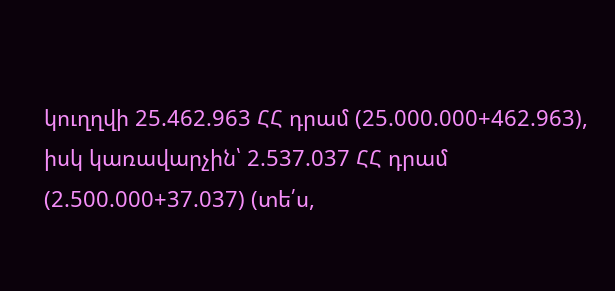կուղղվի 25.462.963 ՀՀ դրամ (25.000.000+462.963), իսկ կառավարչին՝ 2.537.037 ՀՀ դրամ (2.500.000+37.037) (տե՛ս,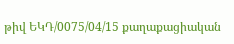թիվ ԵԿԴ/0075/04/15 քաղաքացիական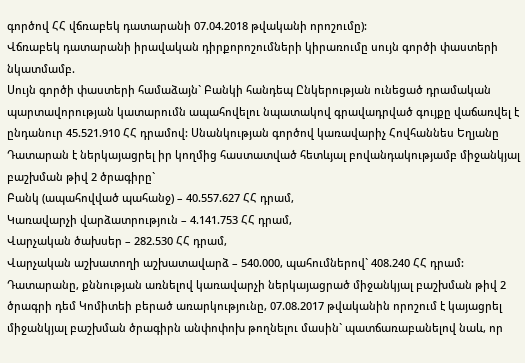գործով ՀՀ վճռաբեկ դատարանի 07.04.2018 թվականի որոշումը):
Վճռաբեկ դատարանի իրավական դիրքորոշումների կիրառումը սույն գործի փաստերի նկատմամբ.
Սույն գործի փաստերի համաձայն` Բանկի հանդեպ Ընկերության ունեցած դրամական պարտավորության կատարումն ապահովելու նպատակով գրավադրված գույքը վաճառվել է ընդանուր 45.521.910 ՀՀ դրամով: Սնանկության գործով կառավարիչ Հովհաննես Եղյանը Դատարան է ներկայացրել իր կողմից հաստատված հետևյալ բովանդակությամբ միջանկյալ բաշխման թիվ 2 ծրագիրը`
Բանկ (ապահովված պահանջ) – 40.557.627 ՀՀ դրամ,
Կառավարչի վարձատրություն – 4.141.753 ՀՀ դրամ,
Վարչական ծախսեր – 282.530 ՀՀ դրամ,
Վարչական աշխատողի աշխատավարձ – 540.000, պահումներով` 408.240 ՀՀ դրամ: Դատարանը, քննության առնելով կառավարչի ներկայացրած միջանկյալ բաշխման թիվ 2 ծրագրի դեմ Կոմիտեի բերած առարկությունը, 07.08.2017 թվականին որոշում է կայացրել միջանկյալ բաշխման ծրագիրն անփոփոխ թողնելու մասին` պատճառաբանելով նաև, որ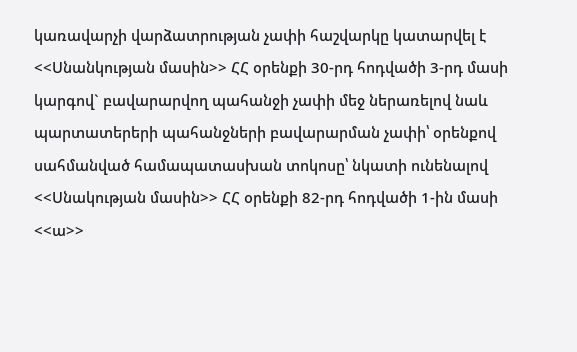կառավարչի վարձատրության չափի հաշվարկը կատարվել է <<Սնանկության մասին>> ՀՀ օրենքի 30-րդ հոդվածի 3-րդ մասի կարգով` բավարարվող պահանջի չափի մեջ ներառելով նաև պարտատերերի պահանջների բավարարման չափի՝ օրենքով սահմանված համապատասխան տոկոսը՝ նկատի ունենալով <<Սնակության մասին>> ՀՀ օրենքի 82-րդ հոդվածի 1-ին մասի <<ա>>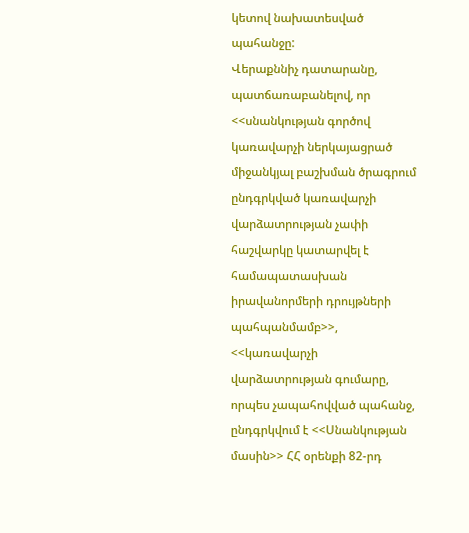կետով նախատեսված պահանջը:
Վերաքննիչ դատարանը, պատճառաբանելով, որ <<սնանկության գործով կառավարչի ներկայացրած միջանկյալ բաշխման ծրագրում ընդգրկված կառավարչի վարձատրության չափի հաշվարկը կատարվել է համապատասխան իրավանորմերի դրույթների պահպանմամբ>>, <<կառավարչի վարձատրության գումարը, որպես չապահովված պահանջ, ընդգրկվում է <<Սնանկության մասին>> ՀՀ օրենքի 82-րդ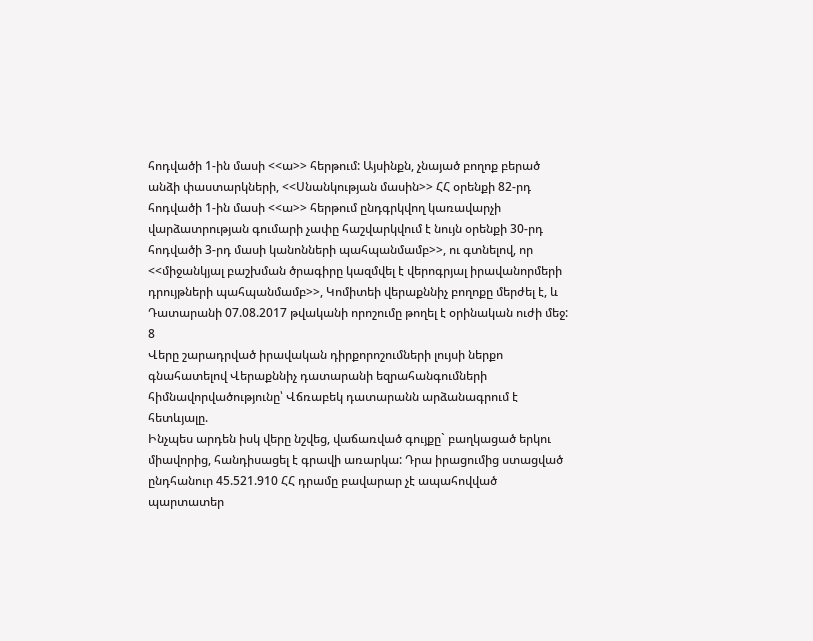հոդվածի 1-ին մասի <<ա>> հերթում: Այսինքն, չնայած բողոք բերած անձի փաստարկների, <<Սնանկության մասին>> ՀՀ օրենքի 82-րդ հոդվածի 1-ին մասի <<ա>> հերթում ընդգրկվող կառավարչի վարձատրության գումարի չափը հաշվարկվում է նույն օրենքի 30-րդ հոդվածի 3-րդ մասի կանոնների պահպանմամբ>>, ու գտնելով, որ <<միջանկյալ բաշխման ծրագիրը կազմվել է վերոգրյալ իրավանորմերի դրույթների պահպանմամբ>>, Կոմիտեի վերաքննիչ բողոքը մերժել է, և Դատարանի 07.08.2017 թվականի որոշումը թողել է օրինական ուժի մեջ:
8
Վերը շարադրված իրավական դիրքորոշումների լույսի ներքո գնահատելով Վերաքննիչ դատարանի եզրահանգումների հիմնավորվածությունը՝ Վճռաբեկ դատարանն արձանագրում է հետևյալը.
Ինչպես արդեն իսկ վերը նշվեց, վաճառված գույքը` բաղկացած երկու միավորից, հանդիսացել է գրավի առարկա: Դրա իրացումից ստացված ընդհանուր 45.521.910 ՀՀ դրամը բավարար չէ ապահովված պարտատեր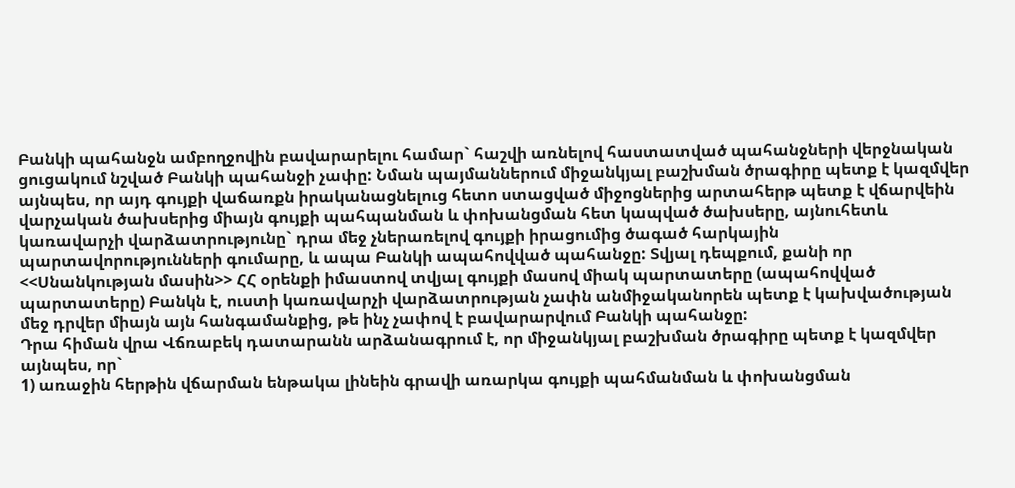Բանկի պահանջն ամբողջովին բավարարելու համար` հաշվի առնելով հաստատված պահանջների վերջնական ցուցակում նշված Բանկի պահանջի չափը: Նման պայմաններում միջանկյալ բաշխման ծրագիրը պետք է կազմվեր այնպես, որ այդ գույքի վաճառքն իրականացնելուց հետո ստացված միջոցներից արտահերթ պետք է վճարվեին վարչական ծախսերից միայն գույքի պահպանման և փոխանցման հետ կապված ծախսերը, այնուհետև կառավարչի վարձատրությունը` դրա մեջ չներառելով գույքի իրացումից ծագած հարկային պարտավորությունների գումարը, և ապա Բանկի ապահովված պահանջը: Տվյալ դեպքում, քանի որ <<Սնանկության մասին>> ՀՀ օրենքի իմաստով տվյալ գույքի մասով միակ պարտատերը (ապահովված պարտատերը) Բանկն է, ուստի կառավարչի վարձատրության չափն անմիջականորեն պետք է կախվածության մեջ դրվեր միայն այն հանգամանքից, թե ինչ չափով է բավարարվում Բանկի պահանջը:
Դրա հիման վրա Վճռաբեկ դատարանն արձանագրում է, որ միջանկյալ բաշխման ծրագիրը պետք է կազմվեր այնպես, որ`
1) առաջին հերթին վճարման ենթակա լինեին գրավի առարկա գույքի պահմանման և փոխանցման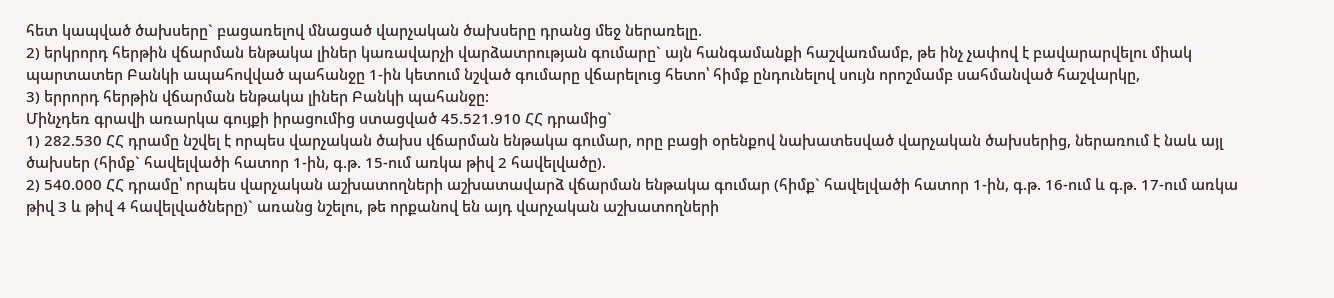հետ կապված ծախսերը` բացառելով մնացած վարչական ծախսերը դրանց մեջ ներառելը.
2) երկրորդ հերթին վճարման ենթակա լիներ կառավարչի վարձատրության գումարը` այն հանգամանքի հաշվառմամբ, թե ինչ չափով է բավարարվելու միակ պարտատեր Բանկի ապահովված պահանջը 1-ին կետում նշված գումարը վճարելուց հետո՝ հիմք ընդունելով սույն որոշմամբ սահմանված հաշվարկը,
3) երրորդ հերթին վճարման ենթակա լիներ Բանկի պահանջը:
Մինչդեռ գրավի առարկա գույքի իրացումից ստացված 45.521.910 ՀՀ դրամից`
1) 282.530 ՀՀ դրամը նշվել է որպես վարչական ծախս վճարման ենթակա գումար, որը բացի օրենքով նախատեսված վարչական ծախսերից, ներառում է նաև այլ ծախսեր (հիմք` հավելվածի հատոր 1-ին, գ.թ. 15-ում առկա թիվ 2 հավելվածը).
2) 540.000 ՀՀ դրամը՝ որպես վարչական աշխատողների աշխատավարձ վճարման ենթակա գումար (հիմք` հավելվածի հատոր 1-ին, գ.թ. 16-ում և գ.թ. 17-ում առկա թիվ 3 և թիվ 4 հավելվածները)` առանց նշելու, թե որքանով են այդ վարչական աշխատողների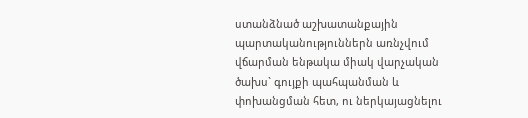ստանձնած աշխատանքային պարտականություններն առնչվում վճարման ենթակա միակ վարչական ծախս` գույքի պահպանման և փոխանցման հետ, ու ներկայացնելու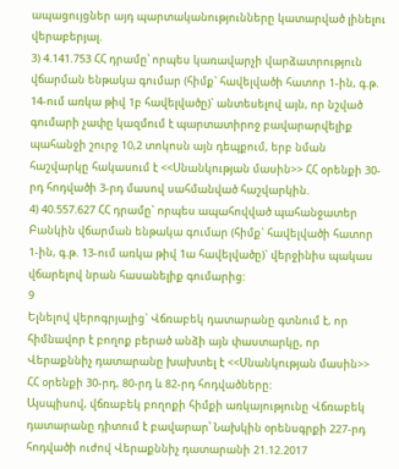ապացույցներ այդ պարտականությունները կատարված լինելու վերաբերյալ.
3) 4.141.753 ՀՀ դրամը՝ որպես կառավարչի վարձատրություն վճարման ենթակա գումար (հիմք` հավելվածի հատոր 1-ին, գ.թ. 14-ում առկա թիվ 1բ հավելվածը)` անտեսելով այն, որ նշված գումարի չափը կազմում է պարտատիրոջ բավարարվելիք պահանջի շուրջ 10,2 տոկոսն այն դեպքում, երբ նման հաշվարկը հակասում է <<Սնանկության մասին>> ՀՀ օրենքի 30-րդ հոդվածի 3-րդ մասով սահմանված հաշվարկին.
4) 40.557.627 ՀՀ դրամը` որպես ապահովված պահանջատեր Բանկին վճարման ենթակա գումար (հիմք` հավելվածի հատոր 1-ին, գ.թ. 13-ում առկա թիվ 1ա հավելվածը)` վերջինիս պակաս վճարելով նրան հասանելիք գումարից:
9
Ելնելով վերոգրյալից` Վճռաբեկ դատարանը գտնում է, որ հիմնավոր է բողոք բերած անձի այն փաստարկը, որ Վերաքննիչ դատարանը խախտել է <<Սնանկության մասին>> ՀՀ օրենքի 30-րդ, 80-րդ և 82-րդ հոդվածները:
Այսպիսով, վճռաբեկ բողոքի հիմքի առկայությունը Վճռաբեկ դատարանը դիտում է բավարար՝ Նախկին օրենսգրքի 227-րդ հոդվածի ուժով Վերաքննիչ դատարանի 21.12.2017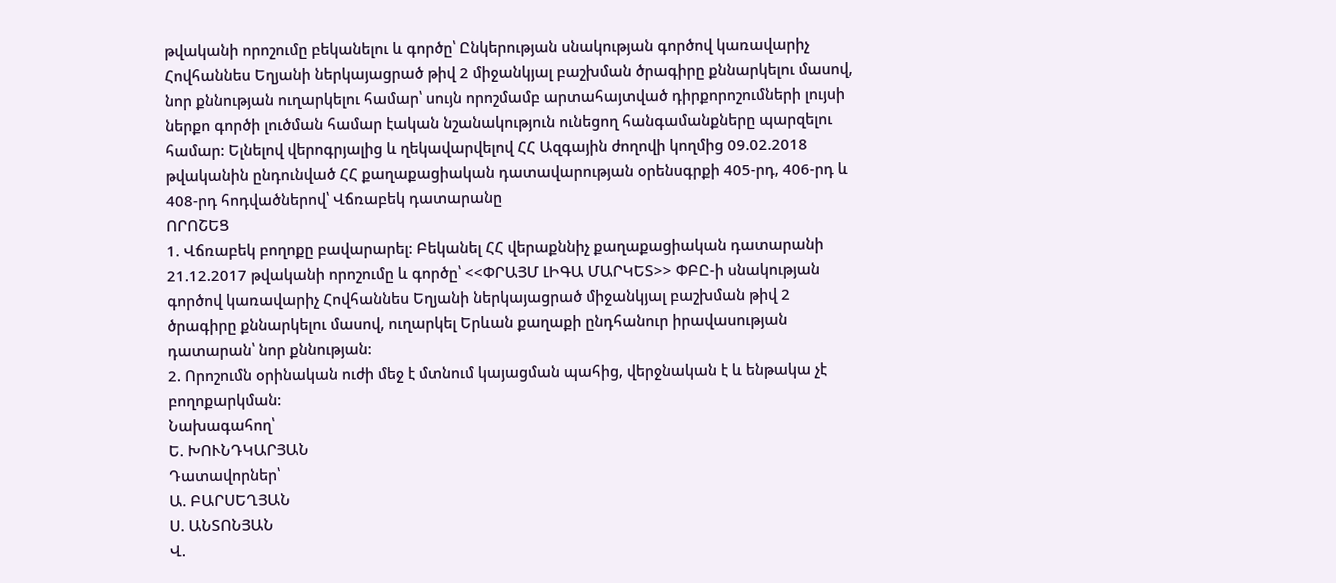թվականի որոշումը բեկանելու և գործը՝ Ընկերության սնակության գործով կառավարիչ Հովհաննես Եղյանի ներկայացրած թիվ 2 միջանկյալ բաշխման ծրագիրը քննարկելու մասով, նոր քննության ուղարկելու համար՝ սույն որոշմամբ արտահայտված դիրքորոշումների լույսի ներքո գործի լուծման համար էական նշանակություն ունեցող հանգամանքները պարզելու համար: Ելնելով վերոգրյալից և ղեկավարվելով ՀՀ Ազգային ժողովի կողմից 09.02.2018 թվականին ընդունված ՀՀ քաղաքացիական դատավարության օրենսգրքի 405-րդ, 406-րդ և 408-րդ հոդվածներով՝ Վճռաբեկ դատարանը
ՈՐՈՇԵՑ
1. Վճռաբեկ բողոքը բավարարել: Բեկանել ՀՀ վերաքննիչ քաղաքացիական դատարանի 21.12.2017 թվականի որոշումը և գործը՝ <<ՓՐԱՅՄ ԼԻԳԱ ՄԱՐԿԵՏ>> ՓԲԸ-ի սնակության գործով կառավարիչ Հովհաննես Եղյանի ներկայացրած միջանկյալ բաշխման թիվ 2 ծրագիրը քննարկելու մասով, ուղարկել Երևան քաղաքի ընդհանուր իրավասության դատարան՝ նոր քննության:
2. Որոշումն օրինական ուժի մեջ է մտնում կայացման պահից, վերջնական է և ենթակա չէ բողոքարկման:
Նախագահող՝
Ե. ԽՈՒՆԴԿԱՐՅԱՆ
Դատավորներ՝
Ա. ԲԱՐՍԵՂՅԱՆ
Ս. ԱՆՏՈՆՅԱՆ
Վ.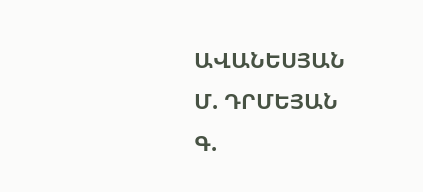ԱՎԱՆԵՍՅԱՆ
Մ. ԴՐՄԵՅԱՆ
Գ.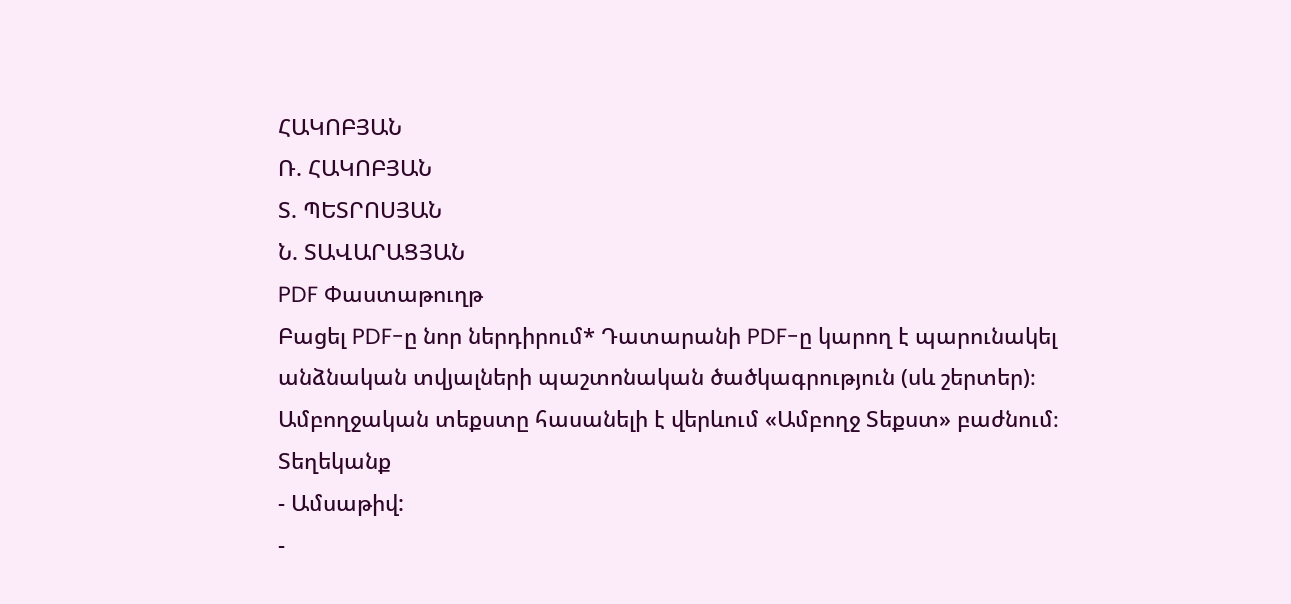ՀԱԿՈԲՅԱՆ
Ռ. ՀԱԿՈԲՅԱՆ
Տ. ՊԵՏՐՈՍՅԱՆ
Ն. ՏԱՎԱՐԱՑՅԱՆ
PDF Փաստաթուղթ
Բացել PDF-ը նոր ներդիրում* Դատարանի PDF-ը կարող է պարունակել անձնական տվյալների պաշտոնական ծածկագրություն (սև շերտեր)։ Ամբողջական տեքստը հասանելի է վերևում «Ամբողջ Տեքստ» բաժնում։
Տեղեկանք
- Ամսաթիվ:
-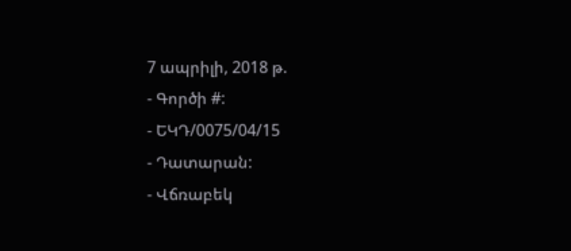7 ապրիլի, 2018 թ.
- Գործի #:
- ԵԿԴ/0075/04/15
- Դատարան:
- Վճռաբեկ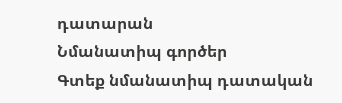դատարան
Նմանատիպ գործեր
Գտեք նմանատիպ դատական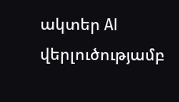ակտեր AI վերլուծությամբ